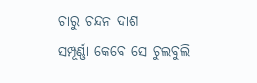ଚାରୁ ଚନ୍ଦନ ଦାଶ
ସମ୍ପୂର୍ଣ୍ଣା କେବେ ସେ ଚୁଲବୁଲି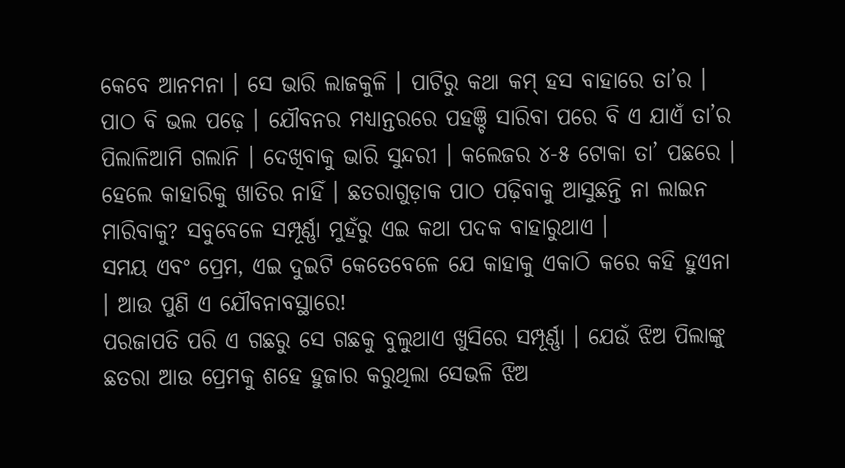କେବେ ଆନମନା । ସେ ଭାରି ଲାଜକୁଳି । ପାଟିରୁ କଥା କମ୍ ହସ ବାହାରେ ତା’ର । ପାଠ ବି ଭଲ ପଢ଼େ । ଯୌବନର ମଧ୍ୟାନ୍ତରରେ ପହଞ୍ଚି ସାରିବା ପରେ ବି ଏ ଯାଏଁ ତା’ର ପିଲାଳିଆମି ଗଲାନି । ଦେଖିବାକୁ ଭାରି ସୁନ୍ଦରୀ । କଲେଜର ୪-୫ ଟୋକା ତା’ ପଛରେ । ହେଲେ କାହାରିକୁ ଖାତିର ନାହିଁ । ଛତରାଗୁଡ଼ାକ ପାଠ ପଢ଼ିବାକୁ ଆସୁଛନ୍ତି ନା ଲାଇନ ମାରିବାକୁ? ସବୁବେଳେ ସମ୍ପୂର୍ଣ୍ଣା ମୁହଁରୁ ଏଇ କଥା ପଦକ ବାହାରୁଥାଏ ।
ସମୟ ଏବଂ ପ୍ରେମ, ଏଇ ଦୁଇଟି କେତେବେଳେ ଯେ କାହାକୁ ଏକାଠି କରେ କହି ହୁଏନା । ଆଉ ପୁଣି ଏ ଯୌବନାବସ୍ଥାରେ!
ପରଜାପତି ପରି ଏ ଗଛରୁ ସେ ଗଛକୁ ବୁଲୁଥାଏ ଖୁସିରେ ସମ୍ପୂର୍ଣ୍ଣା । ଯେଉଁ ଝିଅ ପିଲାଙ୍କୁ ଛତରା ଆଉ ପ୍ରେମକୁ ଶହେ ହୁଜାର କରୁଥିଲା ସେଭଳି ଝିଅ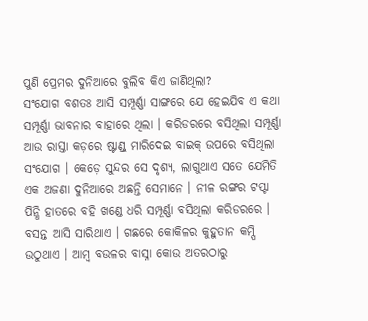ପୁଣି ପ୍ରେମର ଦୁନିଆରେ ବୁଲିବ କିଏ ଜାଣିଥିଲା?
ସଂଯୋଗ ବଶତଃ ଆସି ସମ୍ପୂର୍ଣ୍ଣା ସାଙ୍ଗରେ ଯେ ହେଇଯିବ ଏ କଥା ସମ୍ପୂର୍ଣ୍ଣା ଭାବନାର ବାହାରେ ଥିଲା । କରିଡରରେ ବସିଥିଲା ସମ୍ପୂର୍ଣ୍ଣା ଆଉ ରାସ୍ତା କଡ଼ରେ ଷ୍ଟାଣ୍ଡ୍ ମାରିଦେଇ ବାଇକ୍ ଉପରେ ବସିଥିଲା ସଂଯୋଗ । କେଡ଼େ ସୁନ୍ଦର ସେ ଦୃଶ୍ୟ, ଲାଗୁଥାଏ ସତେ ଯେମିତି ଏକ ଅଜଣା ଦୁନିଆରେ ଅଛନ୍ତି ସେମାନେ । ନୀଳ ରଙ୍ଗର ଟପ୍ଟା ପିନ୍ଧି ହାତରେ ବହି ଖଣ୍ଡେ ଧରି ସମ୍ପୂର୍ଣ୍ଣା ବସିଥିଲା କରିଡରରେ । ବସନ୍ତ ଆସି ସାରିଥାଏ । ଗଛରେ କୋକିଳର କୁହୁତାନ କମ୍ପି ଉଠୁଥାଏ । ଆମ୍ବ ବଉଳର ବାସ୍ନା କୋଉ ଅତରଠାରୁ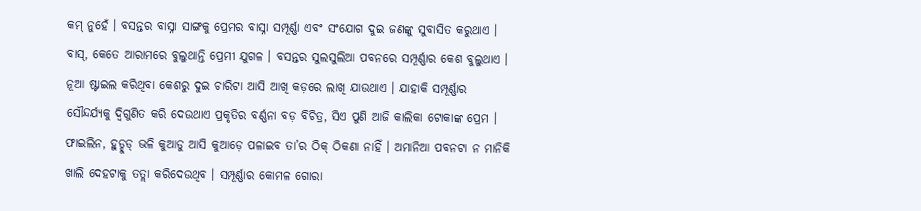କମ୍ ନୁହେଁ । ବସନ୍ତର ବାସ୍ନା ସାଙ୍ଗକୁ ପ୍ରେମର ବାସ୍ନା ସମ୍ପୂର୍ଣ୍ଣା ଏବଂ ସଂଯୋଗ ଦୁଇ ଜଣଙ୍କୁ ସୁବାସିତ କରୁଥାଏ । ବାସ୍, କେତେ ଆରାମରେ ବୁଲୁଥାନ୍ତି ପ୍ରେମୀ ଯୁଗଳ । ବସନ୍ତର ସୁଲସୁଲିଆ ପବନରେ ସମ୍ପୂର୍ଣ୍ଣାର କେଶ ବୁଲୁଥାଏ । ନୂଆ ଷ୍ଟାଇଲ କରିଥିବା କେଶରୁ ଦୁଇ ଚାରିଟା ଆସି ଆଖି କଡ଼ରେ ଲାଖି ଯାଉଥାଏ । ଯାହାକି ସମ୍ପୂର୍ଣ୍ଣାର ସୌନ୍ଦର୍ଯ୍ୟକୁ ଦ୍ୱିଗୁଣିତ କରି ଦେଉଥାଏ ପ୍ରକୃତିର ବର୍ଣ୍ଣନା ବଡ଼ ବିଚିତ୍ର, ସିଏ ପୁଣି ଆଜି କାଲିକା ଟୋକାଙ୍କ ପ୍ରେମ । ଫାଇଲିନ, ହୁଡ୍ହୁଡ୍ ଭଳି କୁଆଡୁ ଆସି କୁଆଡ଼େ ପଳାଇବ ତା’ର ଠିକ୍ ଠିକଣା ନାହିଁ । ଅମାନିଆ ପବନଟା ନ ମାନିକି ଖାଲି ଦେହଟାକୁ ତତ୍ଲା କରିଦେଉଥିବ । ସମ୍ପୂର୍ଣ୍ଣାର କୋମଳ ଗୋରା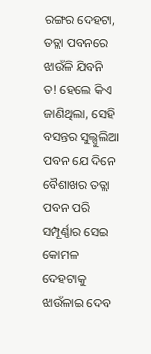ରଙ୍ଗର ଦେହଟା, ତତ୍ଲା ପବନରେ ଝାଉଁଳି ଯିବନି ତ! ହେଲେ କିଏ ଜାଣିଥିଲା, ସେହି ବସନ୍ତର ସୁଲ୍ସୁଲିଆ ପବନ ଯେ ଦିନେ ବୈଶାଖର ତତ୍ଲା ପବନ ପରି ସମ୍ପୂର୍ଣ୍ଣାର ସେଇ କୋମଳ ଦେହଟାକୁ ଝାଉଁଳାଇ ଦେବ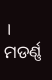।
ମଡର୍ଣ୍ଣ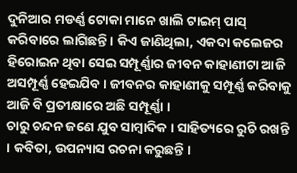ଦୁନିଆର ମଡର୍ଣ୍ଣ ଟୋକା ମାନେ ଖାଲି ଟାଇମ୍ ପାସ୍ କରିବାରେ ଲାଗିଛନ୍ତି । କିଏ ଜାଣିଥିଲା, ଏକଦା କଲେଜର ହିରୋଇନ ଥିବା ସେଇ ସମ୍ପୂର୍ଣ୍ଣାର ଜୀବନ କାହାଣୀଟା ଆଜି ଅସମ୍ପୂର୍ଣ୍ଣ ହେଇଯିବ । ଜୀବନର କାହାଣୀକୁ ସମ୍ପୂର୍ଣ୍ଣ କରିବାକୁ ଆଜି ବି ପ୍ରତୀକ୍ଷାରେ ଅଛି ସମ୍ପୂର୍ଣ୍ଣା ।
ଚାରୁ ଚନ୍ଦନ ଜଣେ ଯୁବ ସାମ୍ବାଦିକ । ସାହିତ୍ୟରେ ରୁଚି ରଖନ୍ତି । କବିତା, ଉପନ୍ୟାସ ରଚନା କରୁଛନ୍ତି ।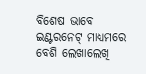ବିଶେଷ ଭାବେ ଇଣ୍ଟରନେଟ୍ ମାଧ୍ୟମରେ ବେଶି ଲେଖାଲେଖି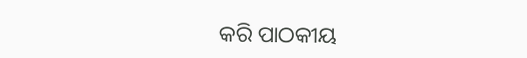କରି ପାଠକୀୟ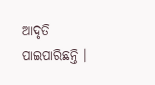ଆଦୃତି ପାଇପାରିଛନ୍ତି ।